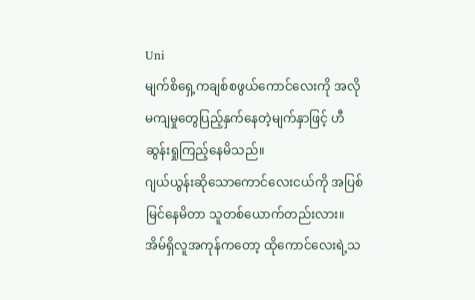Uni
မျက်စိရှေ့ကချစ်စဖွယ်ကောင်လေးကို အလိုမကျမှုတွေပြည့်နှက်နေတဲ့မျက်နှာဖြင့် ဟီဆွန်းရှုကြည့်နေမိသည်။
ဂျယ်ယွန်းဆိုသောကောင်လေးငယ်ကို အပြစ်မြင်နေမိတာ သူတစ်ယောက်တည်းလား။ အိမ်ရှိလူအကုန်ကတော့ ထိုကောင်လေးရဲ့သ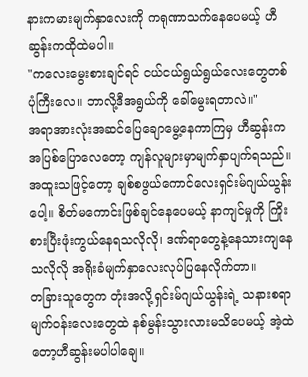နားကမားမျက်နှာလေးကို ကရုဏာသက်နေပေမယ့် ဟီဆွန်းကထိုထဲမပါ။
"ကလေးမွေးစားချင်ရင် ငယ်ငယ်ရွယ်ရွယ်လေးတွေတစ်ပုံကြီးလေ။ ဘာလို့ဒီအရွယ်ကို ခေါ်မွေးရတာလဲ။"
အရာအားလုံးအဆင်ပြေချောမွေ့နေကာကြမှ ဟီဆွန်းက အပြစ်ပြောလေတော့ ကျန်လူများမှာမျက်နှာပျက်ရသည်။ အထူးသဖြင့်တော့ ချစ်စဖွယ်ကောင်လေးရှင်းမ်ဂျယ်ယွန်းပေါ့။ စိတ်မကောင်းဖြစ်ချင်နေပေမယ့် နာကျင်မှုကို ကြိုးစားပြီးဖုံးကွယ်နေရသလိုလို၊ ဒဏ်ရာတွေနဲ့နေသားကျနေသလိုလို အရိုးခံမျက်နှာလေးလုပ်ပြနေလိုက်တာ။
တခြားသူတွေက တုံးအလို့ရှင်းမ်ဂျယ်ယွန်းရဲ့ သနားစရာမျက်ဝန်းလေးတွေထဲ နစ်မွန်းသွားလားမသိပေမယ့် အဲ့ထဲတော့ဟီဆွန်းမပါပါချေ။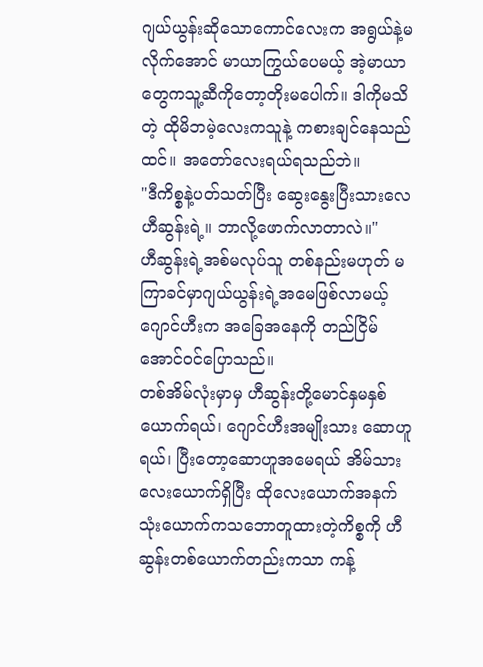ဂျယ်ယွန်းဆိုသောကောင်လေးက အရွယ်နဲ့မလိုက်အောင် မာယာကြွယ်ပေမယ့် အဲ့မာယာတွေကသူ့ဆီကိုတော့တိုးမပေါက်။ ဒါကိုမသိတဲ့ ထိုမိဘမဲ့လေးကသူနဲ့ ကစားချင်နေသည်ထင်။ အတော်လေးရယ်ရသည်ဘဲ။
"ဒီကိစ္စနဲ့ပတ်သတ်ပြီး ဆွေးနွေးပြီးသားလေ ဟီဆွန်းရဲ့။ ဘာလို့ဖောက်လာတာလဲ။"
ဟီဆွန်းရဲ့အစ်မလုပ်သူ တစ်နည်းမဟုတ် မကြာခင်မှာဂျယ်ယွန်းရဲ့အမေဖြစ်လာမယ့် ဂျောင်ဟီးက အခြေအနေကို တည်ငြိမ်အောင်ဝင်ပြောသည်။
တစ်အိမ်လုံးမှာမှ ဟီဆွန်းတို့မောင်နှမနှစ်ယောက်ရယ်၊ ဂျောင်ဟီးအမျိုးသား ဆောဟူရယ်၊ ပြီးတော့ဆောဟူအမေရယ် အိမ်သားလေးယောက်ရှိပြီး ထိုလေးယောက်အနက် သုံးယောက်ကသဘောတူထားတဲ့ကိစ္စကို ဟီဆွန်းတစ်ယောက်တည်းကသာ ကန့်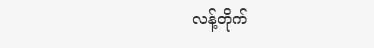လန့်တိုက်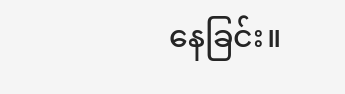နေခြင်း။